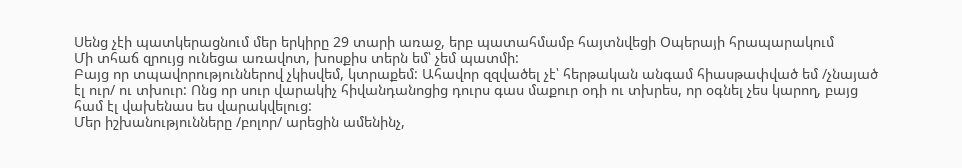Սենց չէի պատկերացնում մեր երկիրը 29 տարի առաջ, երբ պատահմամբ հայտնվեցի Օպերայի հրապարակում
Մի տհաճ զրույց ունեցա առավոտ, խոսքիս տերն եմ՝ չեմ պատմի:
Բայց որ տպավորություններով չկիսվեմ, կտրաքեմ: Ահավոր զզվածել չէ՝ հերթական անգամ հիասթափված եմ /չնայած էլ ուր/ ու տխուր: Ոնց որ սուր վարակիչ հիվանդանոցից դուրս գաս մաքուր օդի ու տխրես, որ օգնել չես կարող, բայց համ էլ վախենաս ես վարակվելուց:
Մեր իշխանությունները /բոլոր/ արեցին ամենինչ,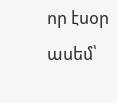որ էսօր ասեմ՝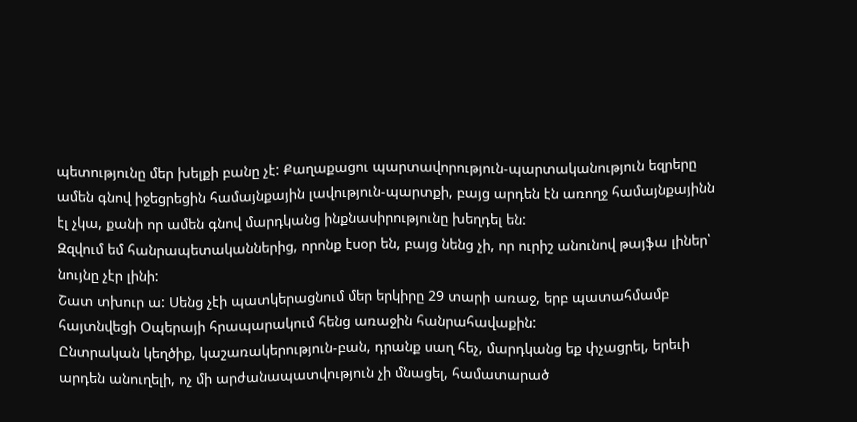պետությունը մեր խելքի բանը չէ: Քաղաքացու պարտավորություն-պարտականություն եզրերը ամեն գնով իջեցրեցին համայնքային լավություն-պարտքի, բայց արդեն էն առողջ համայնքայինն էլ չկա, քանի որ ամեն գնով մարդկանց ինքնասիրությունը խեղդել են:
Զզվում եմ հանրապետականներից, որոնք էսօր են, բայց նենց չի, որ ուրիշ անունով թայֆա լիներ՝ նույնը չէր լինի:
Շատ տխուր ա: Սենց չէի պատկերացնում մեր երկիրը 29 տարի առաջ, երբ պատահմամբ հայտնվեցի Օպերայի հրապարակում հենց առաջին հանրահավաքին:
Ընտրական կեղծիք, կաշառակերություն-բան, դրանք սաղ հեչ, մարդկանց եք փչացրել, երեւի արդեն անուղելի, ոչ մի արժանապատվություն չի մնացել, համատարած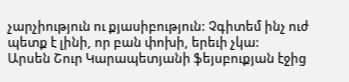չարչիություն ու քյասիբություն: Չգիտեմ ինչ ուժ պետք է լինի, որ բան փոխի, երեւի չկա:
Արսեն Շուր Կարապետյանի ֆեյսբուքյան էջից